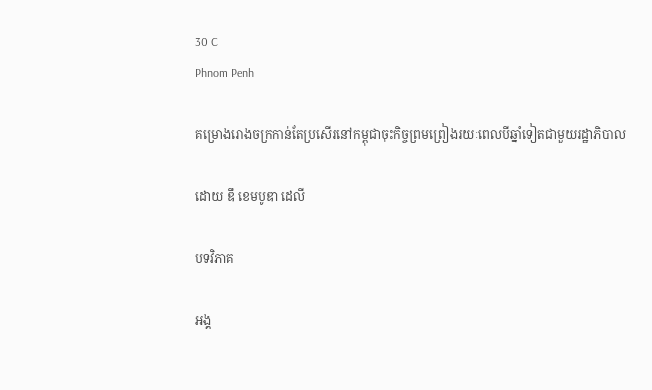30 C
Phnom Penh

គម្រោងរោងចក្រកាន់តែប្រសើរនៅកម្ពុជាចុះកិច្ចព្រមព្រៀងរយៈពេលបីឆ្នាំទៀតជាមួយរដ្ឋាភិបាល

ដោយ ឌឹ ខេមបូឌា ដេលី

បទវិភាគ

អង្គ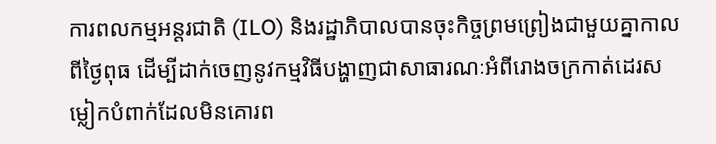ការពលកម្មអន្តរជាតិ (ILO) និងរដ្ឋាភិបាលបានចុះកិច្ចព្រមព្រៀងជាមួយគ្នាកាលពីថ្ងៃពុធ ដើម្បីដាក់ចេញនូវកម្មវិធីបង្ហាញជាសាធារណៈអំពីរោងចក្រកាត់ដេរសម្លៀកបំពាក់ដែលមិនគោរព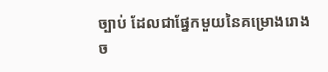ច្បាប់ ដែលជាផ្នែកមួយនៃគម្រោងរោងច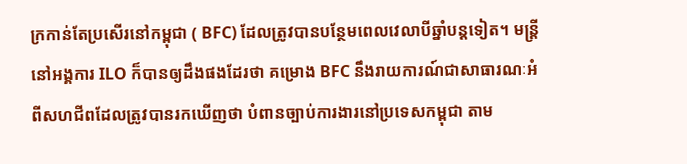ក្រកាន់តែប្រសើរនៅកម្ពុជា ( BFC) ដែលត្រូវបានបន្ថែមពេលវេលាបីឆ្នាំបន្តទៀត។ មន្ត្រីនៅអង្គការ ILO ក៏បានឲ្យដឹងផងដែរថា គម្រោង BFC នឹងរាយការណ៍ជាសាធារណៈអំពីសហជីពដែលត្រូវបានរកឃើញថា បំពានច្បាប់ការងារនៅប្រទេសកម្ពុជា តាម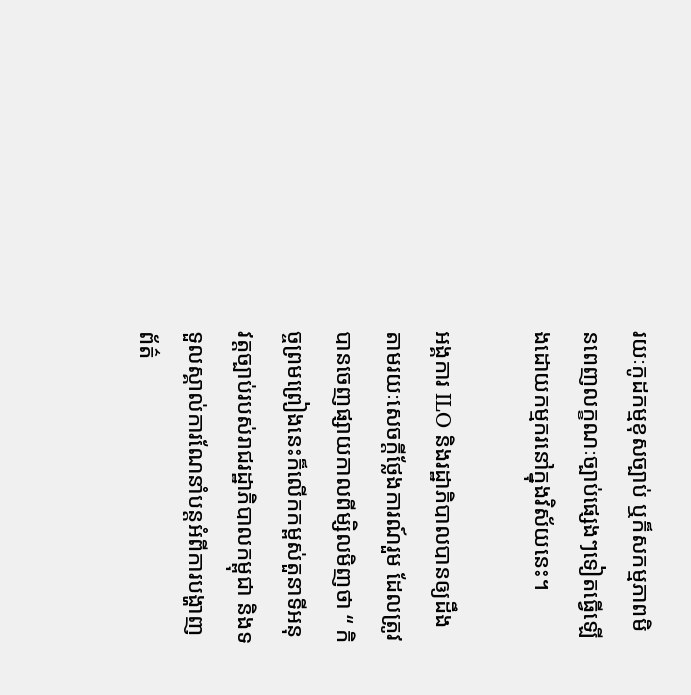រយៈកូដកម្មខុសច្បាប់ ឬក៏សកម្មភាពមិនពេញលក្ខណៈច្បាប់ផ្សេងៗទៀតធ្វើឡើងដោយកម្មករនៅក្នុងវិស័យនេះ។

អង្គការ ILO និងរដ្ឋាភិបាលបានឲ្យដឹងតាមរយៈសេចក្តីថ្លែងការណ៍រួម ដែលត្រូវបានចេញផ្សាយកាលពីម្សិលមិញថា “ កិច្ចព្រមព្រៀងនេះក៏លើកកម្ពស់តួនាទីអនុវត្តច្បាប់របស់រាជរដ្ឋាភិបាលកម្ពុជា និងទទួលស្គាល់ការណែនាំបន្តអំពីការបង្ហាញព័ត៌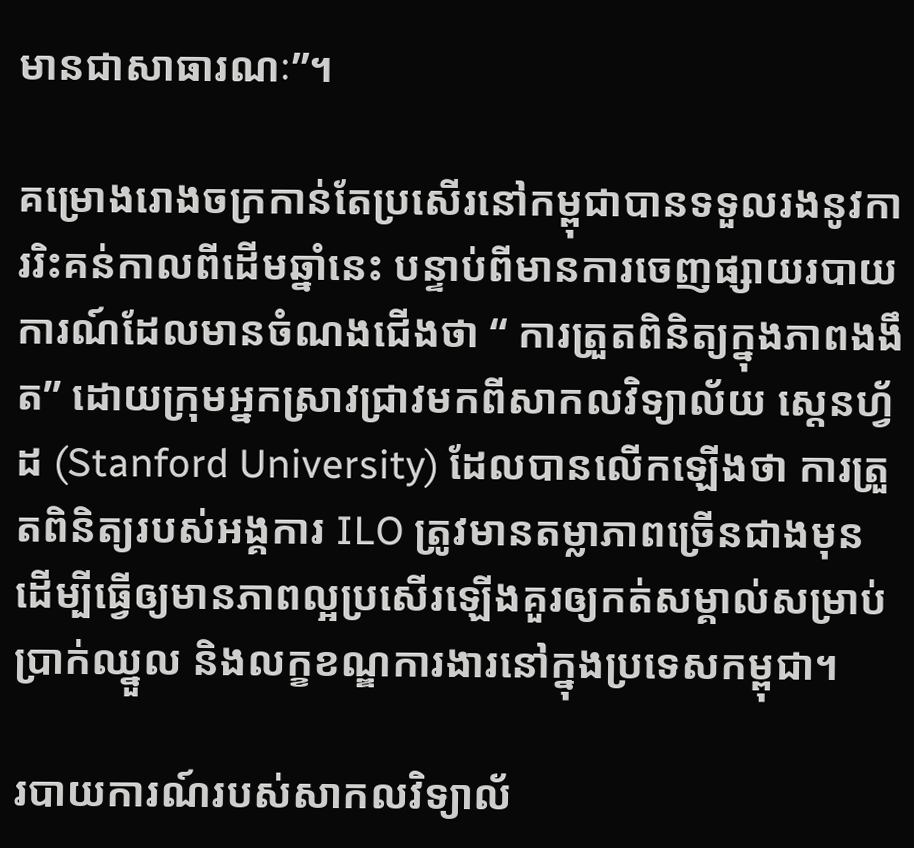មានជាសាធារណៈ”។

គម្រោងរោងចក្រកាន់តែប្រសើរនៅកម្ពុជាបានទទួលរងនូវការរិះគន់កាលពីដើមឆ្នាំនេះ បន្ទាប់ពីមានការចេញផ្សាយរបាយការណ៍ដែលមានចំណងជើងថា “ ការត្រួតពិនិត្យក្នុងភាពងងឹត” ដោយក្រុមអ្នកស្រាវជ្រាវមកពីសាកលវិទ្យាល័យ ស្តេនហ្វ័ដ (Stanford University) ដែលបានលើកឡើងថា ការត្រួតពិនិត្យរបស់អង្គការ ILO ត្រូវមានតម្លាភាពច្រើនជាងមុន ដើម្បីធ្វើឲ្យមានភាពល្អប្រសើរឡើងគួរឲ្យកត់សម្គាល់សម្រាប់ប្រាក់ឈ្នួល និងលក្ខខណ្ឌការងារនៅក្នុងប្រទេសកម្ពុជា។

របាយការណ៍របស់សាកលវិទ្យាល័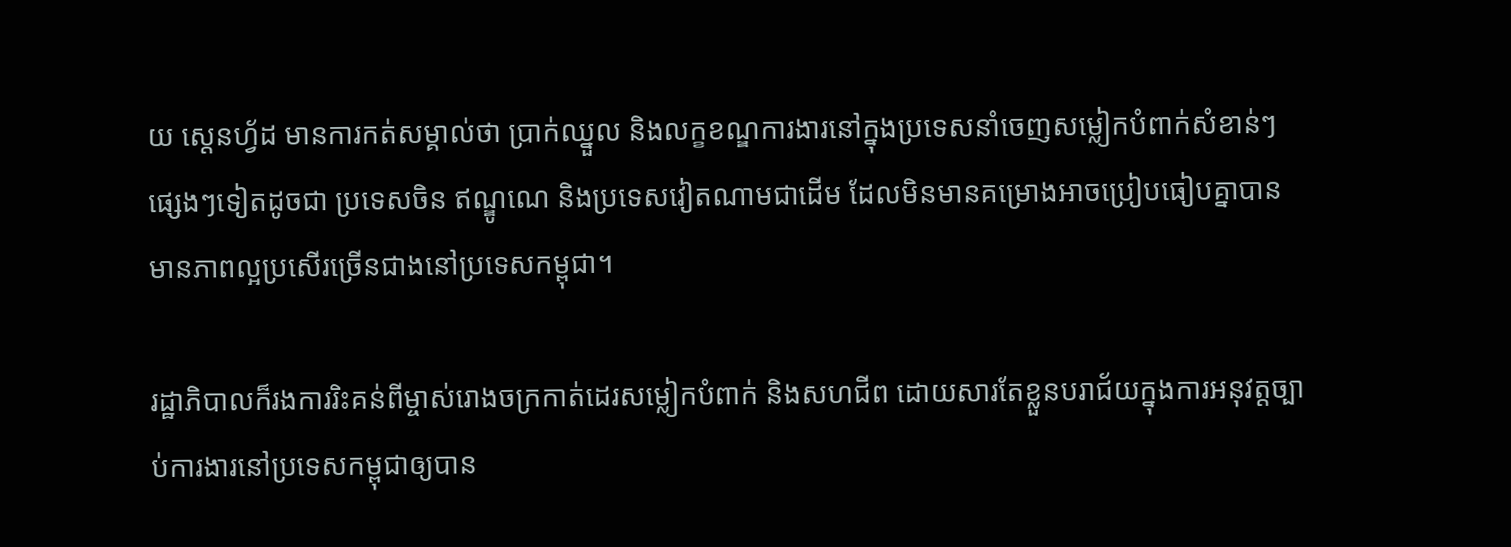យ ស្តេនហ្វ័ដ មានការកត់សម្គាល់ថា ប្រាក់ឈ្នួល និងលក្ខខណ្ឌការងារនៅក្នុងប្រទេសនាំចេញសម្លៀកបំពាក់សំខាន់ៗផ្សេងៗទៀតដូចជា ប្រទេសចិន ឥណ្ឌូណេ និងប្រទេសវៀតណាមជាដើម ដែលមិនមានគម្រោងអាចប្រៀបធៀបគ្នាបាន មានភាពល្អប្រសើរច្រើនជាងនៅប្រទេសកម្ពុជា។

រដ្ឋាភិបាលក៏រងការរិះគន់ពីម្ចាស់រោងចក្រកាត់ដេរសម្លៀកបំពាក់ និងសហជីព ដោយសារតែខ្លួនបរាជ័យក្នុងការអនុវត្តច្បាប់ការងារនៅប្រទេសកម្ពុជាឲ្យបាន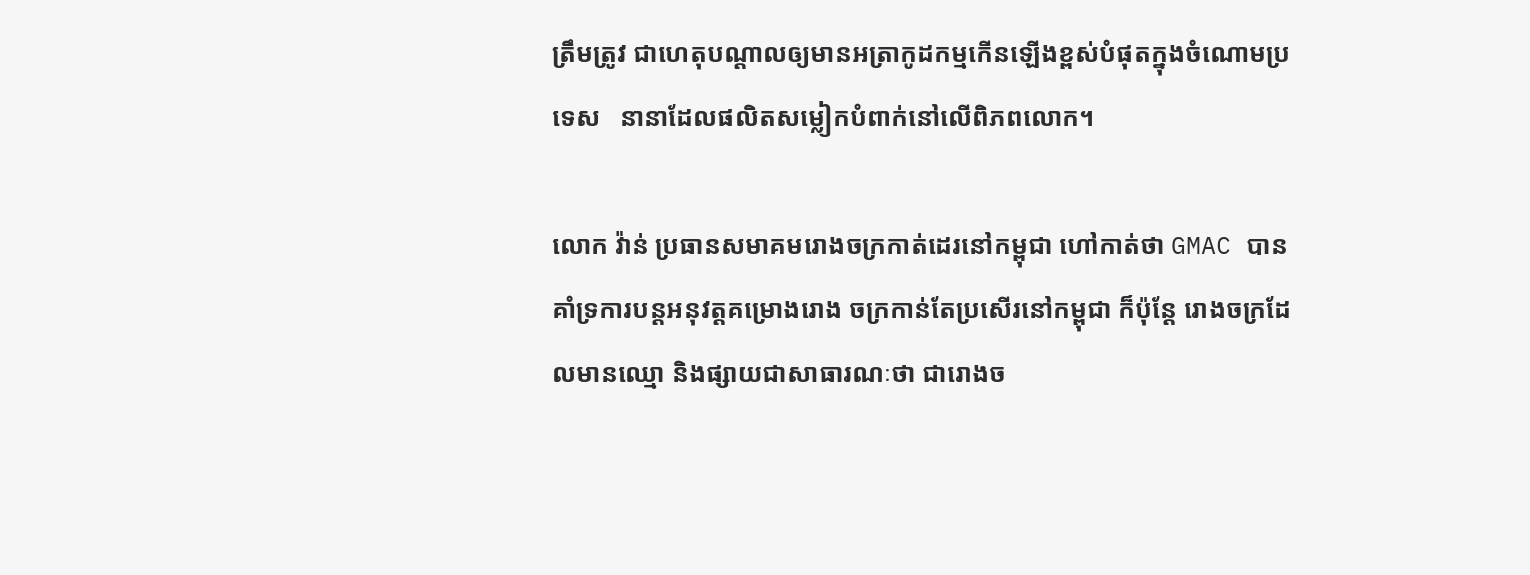ត្រឹមត្រូវ ជាហេតុបណ្តាលឲ្យមានអត្រាកូដកម្មកើនឡើងខ្ពស់បំផុតក្នុងចំណោមប្រទេស   នានាដែលផលិតសម្លៀកបំពាក់នៅលើពិភពលោក។

លោក វ៉ាន់ ប្រធានសមាគមរោងចក្រកាត់ដេរនៅកម្ពុជា ហៅកាត់ថា GMAC បានគាំទ្រការបន្តអនុវត្តគម្រោងរោង ចក្រកាន់តែប្រសើរនៅកម្ពុជា ក៏ប៉ុន្តែ រោងចក្រដែលមានឈ្មោ និងផ្សាយជាសាធារណៈថា ជារោងច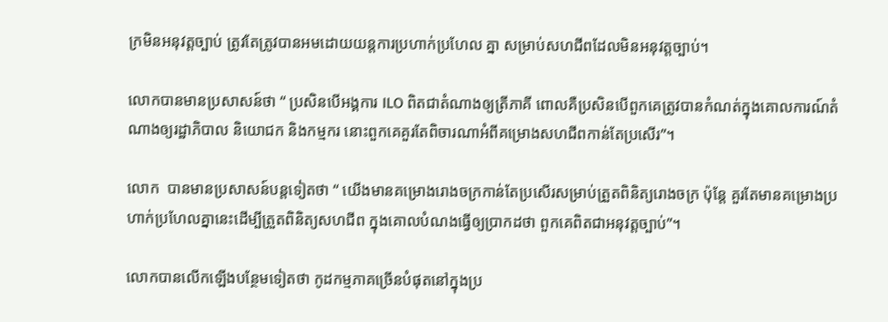ក្រមិនអនុវត្តច្បាប់ ត្រូវតែត្រូវបានអមដោយយន្តការប្រហាក់ប្រហែល គ្នា សម្រាប់សហជីពដែលមិនអនុវត្តច្បាប់។

លោកបានមានប្រសាសន៍ថា “ ប្រសិនបើអង្គការ ILO ពិតជាតំណាងឲ្យត្រីភាគី ពោលគឺប្រសិនបើពួកគេត្រូវបានកំណត់ក្នុងគោលការណ៍តំណាងឲ្យរដ្ឋាភិបាល និយោជក និងកម្មករ នោះពួកគេគួរតែពិចារណាអំពីគម្រោងសហជីពកាន់តែប្រសើរ”។

លោក  បានមានប្រសាសន៍បន្តទៀតថា “ យើងមានគម្រោងរោងចក្រកាន់តែប្រសើរសម្រាប់ត្រួតពិនិត្យរោងចក្រ ប៉ុន្តែ គួរតែមានគម្រោងប្រហាក់ប្រហែលគ្នានេះដើម្បីត្រួតពិនិត្យសហជីព ក្នុងគោលបំណងធ្វើឲ្យប្រាកដថា ពួកគេពិតជាអនុវត្តច្បាប់”។

លោកបានលើកឡើងបន្ថែមទៀតថា កូដកម្មភាគច្រើនបំផុតនៅក្នុងប្រ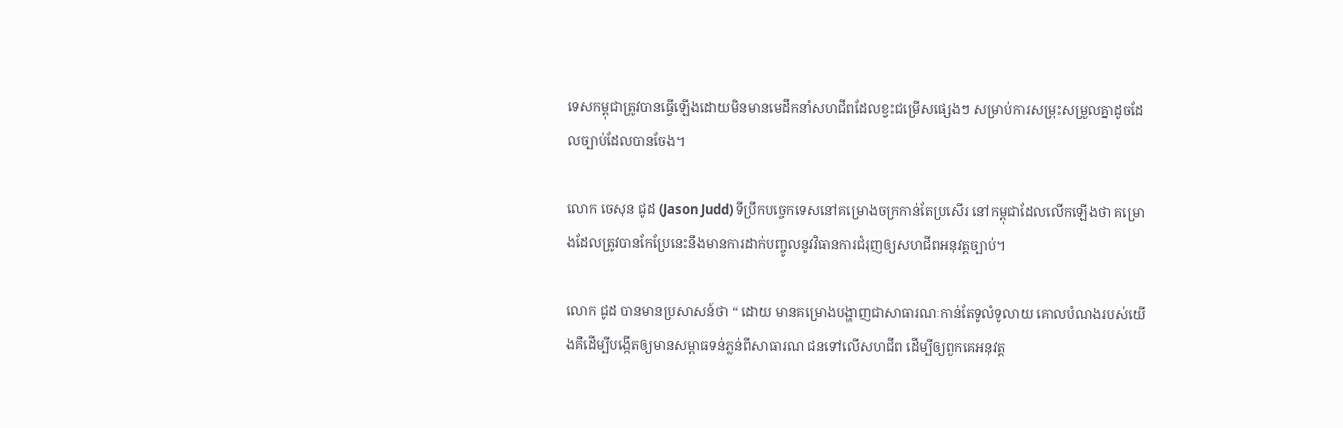ទេសកម្ពុជាត្រូវបានធ្វើឡើងដោយមិនមានមេដឹកនាំសហជីពដែលខ្វះជម្រើសផ្សេងៗ សម្រាប់ការសម្រុះសម្រួលគ្នាដូចដែលច្បាប់ដែលបានចែង។

លោក ចេសុន ជូដ (Jason Judd) ទីប្រឹកបចេ្ចកទេសនៅគម្រោងចក្រកាន់តែប្រសើរ នៅកម្ពុជាដែលលើកឡើងថា គម្រោងដែលត្រូវបានកែប្រែនេះនឹងមានការដាក់បញ្ចូលនូវវិធានការជំរុញឲ្យសហជីពអនុវត្តច្បាប់។

លោក ជូដ បានមានប្រសាសន៍ថា “ ដោយ មានគម្រោងបង្ហាញជាសាធារណៈកាន់តែទូលំទូលាយ គោលបំណងរបស់យើងគឺដើម្បីបង្កើតឲ្យមានសម្ពាធទន់ភ្លន់ពីសាធារណ ជនទៅលើសហជីព ដើម្បីឲ្យពួកគេអនុវត្ត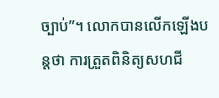ច្បាប់”។ លោកបានលើកឡើងបន្តថា ការត្រួតពិនិត្យសហជី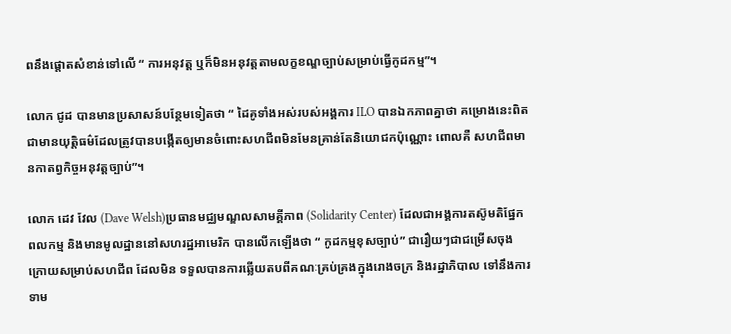ពនឹងផ្តោតសំខាន់ទៅលើ “ ការអនុវត្ត ឬក៏មិនអនុវត្តតាមលក្ខខណ្ឌច្បាប់សម្រាប់ធ្វើកូដកម្ម”។

លោក ជូដ បានមានប្រសាសន៍បន្ថែមទៀតថា “ ដៃគូទាំងអស់របស់អង្គការ ILO បានឯកភាពគ្នាថា គម្រោងនេះពិតជាមានយុត្តិធម៌ដែលត្រូវបានបង្កើតឲ្យមានចំពោះសហជីពមិនមែនគ្រាន់តែនិយោជកប៉ុណ្ណោះ ពោលគឺ សហជីពមានកាតព្វកិច្ចអនុវត្តច្បាប់”។

លោក ដេវ វែល (Dave Welsh)ប្រធានមជ្ឈមណ្ឌលសាមគ្គីភាព (Solidarity Center) ដែលជាអង្គការតស៊ូមតិផ្នែកពលកម្ម និងមានមូលដ្ឋាននៅសហរដ្ឋអាមេរិក បានលើកឡើងថា “ កូដកម្មខុសច្បាប់” ជារឿយៗជាជម្រើសចុងក្រោយសម្រាប់សហជីព ដែលមិន ទទួលបានការឆ្លើយតបពីគណៈគ្រប់គ្រងក្នុងរោងចក្រ និងរដ្ឋាភិបាល ទៅនឹងការទាម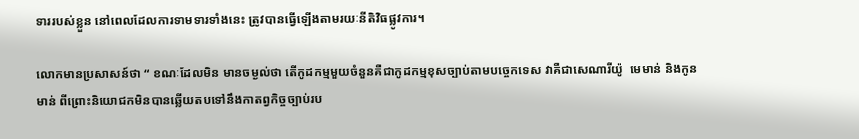ទាររបស់ខ្លួន នៅពេលដែលការទាមទារទាំងនេះ ត្រូវបានធ្វើឡើងតាមរយៈនីតិវិធផ្លូវការ។

លោកមានប្រសាសន៍ថា “ ខណៈដែលមិន មានចម្ងល់ថា តើកូដកម្មមួយចំនួនគឺជាកូដកម្មខុសច្បាប់តាមបច្ចេកទេស វាគឺជាសេណារីយ៉ូ  មេមាន់ និងកូនមាន់ ពីព្រោះនិយោជកមិនបានឆ្លើយតបទៅនឹងកាតព្វកិច្ចច្បាប់រប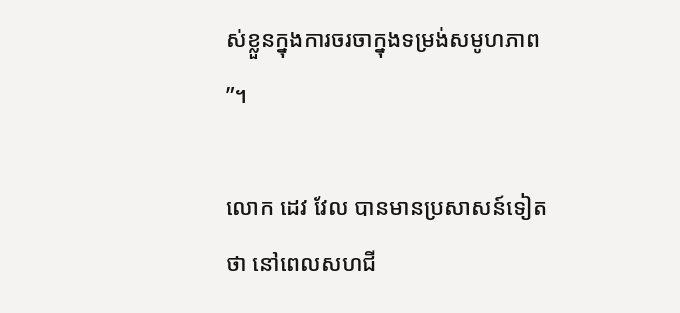ស់ខ្លួនក្នុងការចរចាក្នុងទម្រង់សមូហភាព”។

លោក ដេវ វែល បានមានប្រសាសន៍ទៀតថា នៅពេលសហជី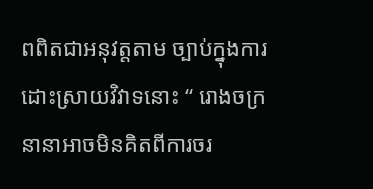ពពិតជាអនុវត្តតាម ច្បាប់ក្នុងការដោះស្រាយវិវាទនោះ “ រោងចក្រនានាអាចមិនគិតពីការចរ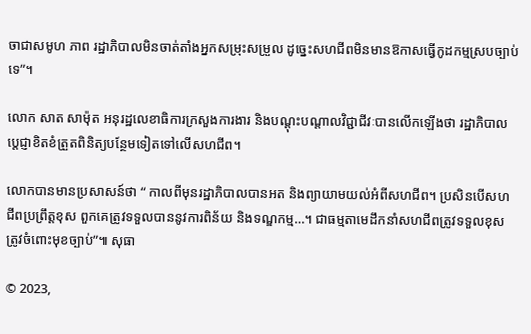ចាជាសមូហ ភាព រដ្ឋាភិបាលមិនចាត់តាំងអ្នកសម្រុះសម្រួល ដូច្នេះសហជីពមិនមានឱកាសធ្វើកូដកម្មស្របច្បាប់ទេ”។

លោក សាត សាម៉ុត អនុរដ្ឋលេខាធិការក្រសួងការងារ និងបណ្តុះបណ្តាលវិជ្ជាជីវៈបានលើកឡើងថា រដ្ឋាភិបាលប្តេជ្ញាខិតខំត្រួតពិនិត្យបន្ថែមទៀតទៅលើសហជីព។

លោកបានមានប្រសាសន៍ថា “ កាលពីមុនរដ្ឋាភិបាលបានអត និងព្យាយាមយល់អំពីសហជីព។ ប្រសិនបើសហជីពប្រព្រឹត្តខុស ពួកគេត្រូវទទួលបាននូវការពិន័យ និងទណ្ឌកម្ម…។ ជាធម្មតាមេដឹកនាំសហជីពត្រូវទទួលខុសត្រូវចំពោះមុខច្បាប់”៕ សុធា

© 2023,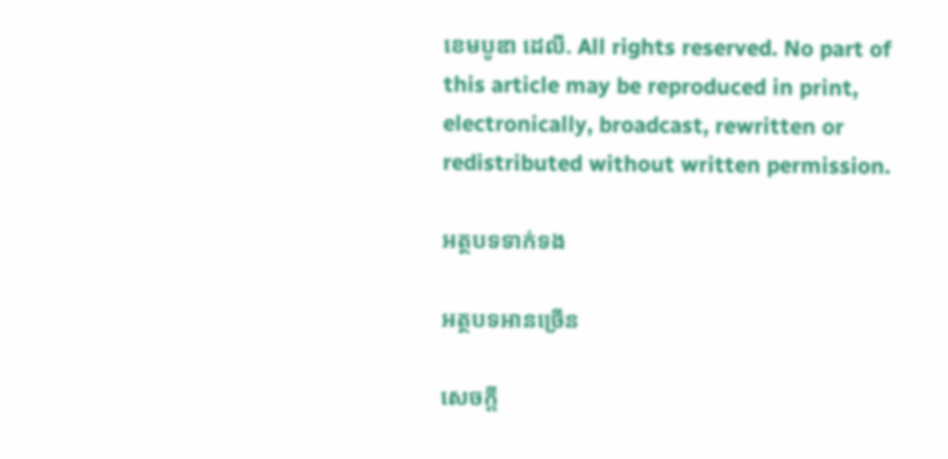ខេមបូឌា ដេលី. All rights reserved. No part of this article may be reproduced in print, electronically, broadcast, rewritten or redistributed without written permission.

អត្ថបទទាក់ទង

អត្ថបទអានច្រើន

សេចក្ដី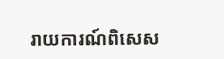រាយការណ៍ពិសេស